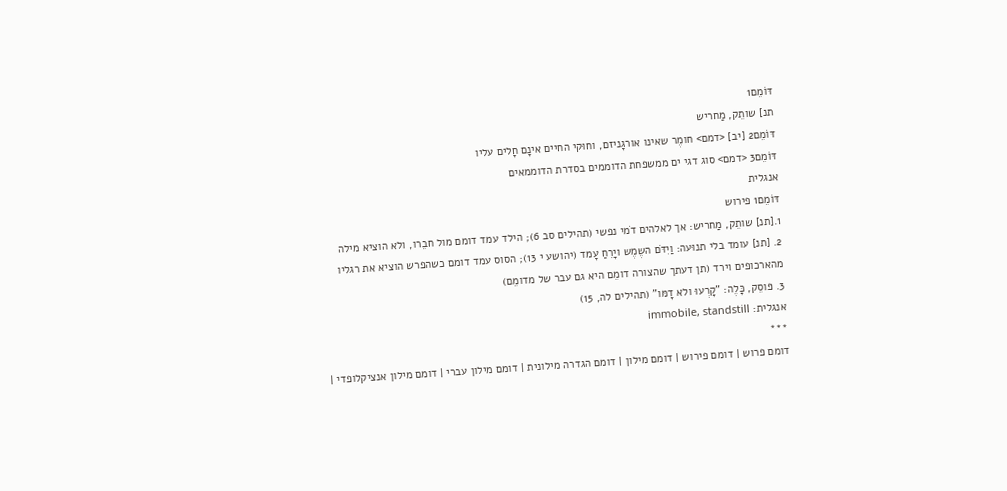דּוֹמֵם1
תנ] שותֵק, מַחריש
דּוֹמֵם2 [יב] <דמם> חומֶר שאינו אורגָניזם, וחוּקי החיים אינָם חָלים עליו
דּוֹמֵם3 <דמם> סוג דגי ים ממשפחת הדוממים בסדרת הדוממאים
אנגלית
דּוֹמֵם1 פירוש
1.[תנ] שותֵק, מַחריש: אך לאלהים דֹמי נפשי (תהילים סב 6); הילד עמד דומם מול חבֵרו, ולא הוציא מילה
2. [תנ] עומד בלי תנוּעה: וַיִדֹּם השֶמֶש ויָרֵחַ עָמד (יהושע י 13); הסוס עמד דומם כשהפרש הוציא את רגליו מהארכופים וירד (תן דעתך שהצורה דומֵם היא גם עבר של מדומֵם)
3. פּוסֵק, כָּלֶה: "קָרְעוּ ולא דָמּו" (תהילים לה, 15)
אנגלית: immobile, standstill
***
דומם פרוש | דומם פירוש | דומם מילון | דומם הגדרה מילונית | דומם מילון עברי | דומם מילון אנציקלופדי |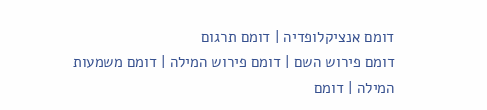דומם אנציקלופדיה | דומם תרגום
דומם פירוש השם | דומם פירוש המילה | דומם משמעות המילה | דומם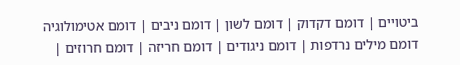ביטויים | דומם דקדוק | דומם לשון | דומם ניבים | דומם אטימולוגיה
דומם מילים נרדפות | דומם ניגודים | דומם חריזה | דומם חרוזים |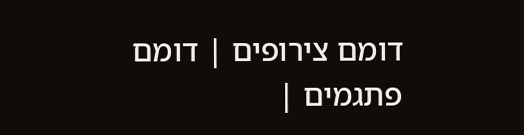דומם צירופים | דומם פתגמים |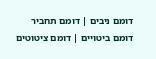דומם ניבים | דומם תחביר
דומם ביטויים | דומם ציטוטים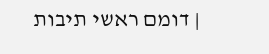| דומם ראשי תיבות